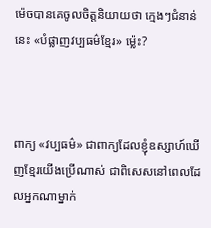ម៉េចបានគេចូលចិត្តនិយាយថា ក្មេងៗជំនាន់នេះ «បំផ្លាញវប្បធម៌ខ្មែរ» ម៉្លេះ?



ពាក្យ «វប្បធម៌» ជាពាក្យដែលខ្ញុំឧស្សាហ៍ឃើញខ្មែរយើងប្រើណាស់ ជាពិសេសនៅពេលដែលអ្នកណាម្នាក់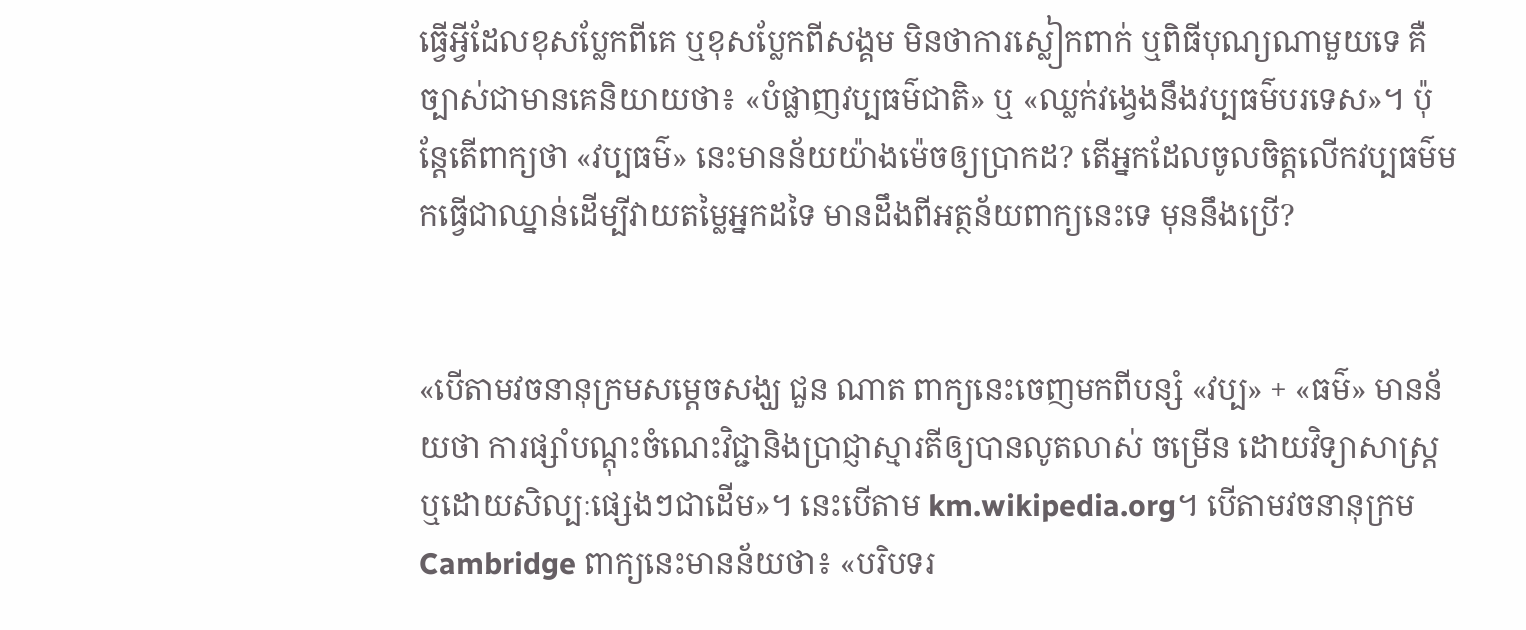ធ្វើអ្វីដែលខុសប្លែកពីគេ ឬខុសប្លែកពីសង្គម មិនថាការស្លៀកពាក់ ឬពិធីបុណ្យណាមួយទេ គឺច្បាស់ជាមានគេនិយាយថា៖ «បំផ្លាញវប្បធម៌ជាតិ» ឬ «ឈ្លក់វង្វេងនឹងវប្បធម៌បរទេស»។ ប៉ុន្តែតើពាក្យថា «វប្បធម៌» នេះមានន័យយ៉ាងម៉េចឲ្យប្រាកដ? តើអ្នកដែលចូលចិត្តលើកវប្បធម៌មកធ្វើជាឈ្នាន់ដើម្បីវាយតម្លៃអ្នកដទៃ មានដឹងពីអត្ថន័យពាក្យនេះទេ មុននឹងប្រើ?


«បើតាមវចនានុក្រមសម្ដេចសង្ឃ ជួន ណាត ពាក្យនេះចេញមកពីបន្សំ «វប្ប» + «ធម៌» មានន័យថា ការផ្សាំបណ្ដុះចំណេះវិជ្ជានិងប្រាជ្ញាស្មារតីឲ្យបានលូតលាស់ ចម្រើន ដោយវិទ្យាសាស្ត្រ ឬដោយសិល្បៈផ្សេងៗជាដើម»។ នេះបើតាម km.wikipedia.org។ បើតាមវចនានុក្រម Cambridge ពាក្យនេះមានន័យថា៖ «បរិបទរ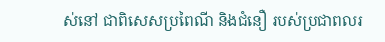ស់នៅ ជាពិសេសប្រពៃណី និងជំនឿ របស់ប្រជាពលរ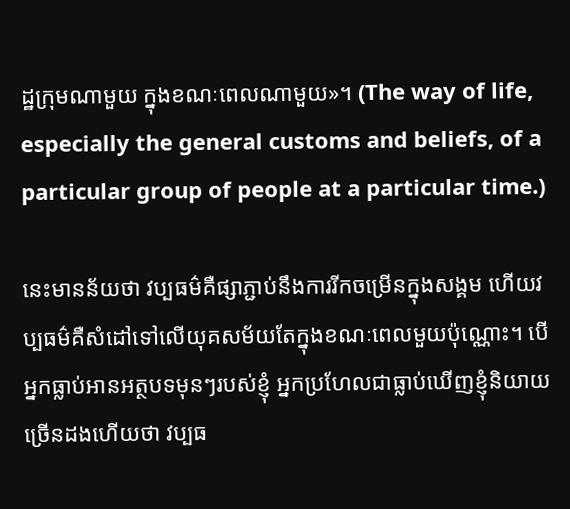ដ្ឋក្រុមណាមួយ ក្នុងខណៈពេលណាមួយ»។ (The way of life, especially the general customs and beliefs, of a particular group of people at a particular time.)

នេះមានន័យថា វប្បធម៌គឺផ្សាភ្ជាប់នឹងការរីកចម្រើនក្នុងសង្គម ហើយវប្បធម៌គឺសំដៅទៅលើយុគសម័យតែក្នុងខណៈពេលមួយប៉ុណ្ណោះ។ បើអ្នកធ្លាប់អានអត្ថបទមុនៗរបស់ខ្ញុំ អ្នកប្រហែលជាធ្លាប់ឃើញខ្ញុំនិយាយច្រើនដងហើយថា វប្បធ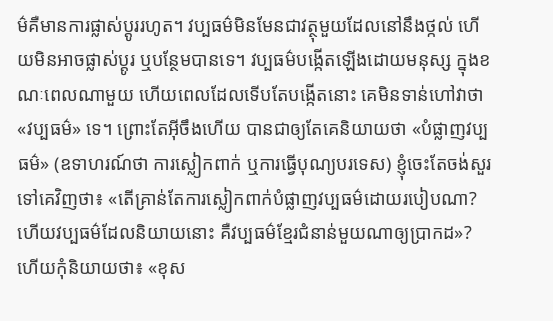ម៌គឺមានការផ្លាស់ប្តូររហូត។ វប្បធម៌មិនមែនជាវត្ថុមួយដែលនៅនឹងថ្កល់ ហើយមិនអាចផ្លាស់ប្តូរ ឬបន្ថែមបានទេ។ វប្បធម៌បង្កើតឡើងដោយមនុស្ស ក្នុងខណៈពេលណាមួយ ហើយពេលដែលទើបតែបង្កើតនោះ គេមិនទាន់ហៅវាថា «វប្បធម៌» ទេ។ ព្រោះតែអ៊ីចឹងហើយ បានជាឲ្យតែគេនិយាយថា «បំផ្លាញវប្បធម៌» (ឧទាហរណ៍ថា ការស្លៀកពាក់ ឬការធ្វើបុណ្យបរទេស) ខ្ញុំចេះតែចង់សួរទៅគេវិញថា៖ «តើគ្រាន់តែការស្លៀកពាក់បំផ្លាញវប្បធម៌ដោយរបៀបណា? ហើយវប្បធម៌ដែលនិយាយនោះ គឺវប្បធម៌ខ្មែរជំនាន់មួយណាឲ្យប្រាកដ»? ហើយកុំនិយាយថា៖ «ខុស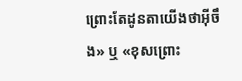ព្រោះតែដូនតាយើងថាអ៊ីចឹង» ឬ «ខុសព្រោះ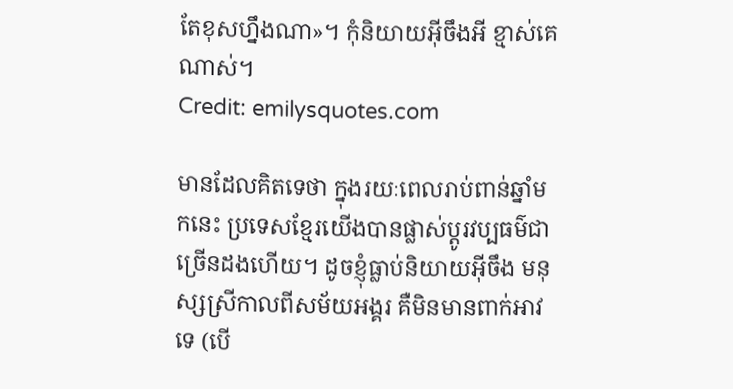តែខុសហ្នឹងណា»។ កុំនិយាយអ៊ីចឹងអី ខ្មាស់គេណាស់។
Credit: emilysquotes.com

មានដែលគិតទេថា ក្នុងរយៈពេលរាប់ពាន់ឆ្នាំមកនេះ ប្រទេសខ្មែរយើងបានផ្លាស់ប្តូរវប្បធម៌ជាច្រើនដងហើយ។ ដូចខ្ញុំធ្លាប់និយាយអ៊ីចឹង មនុស្សស្រីកាលពីសម័យអង្គរ គឺមិនមានពាក់អាវទេ (បើ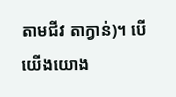តាមជីវ តាក្វាន់)។ បើយើងយោង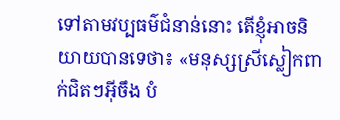ទៅតាមវប្បធម៌ជំនាន់នោះ តើខ្ញុំអាចនិយាយបានទេថា៖ «មនុស្សស្រីស្លៀកពាក់ជិតៗអ៊ីចឹង បំ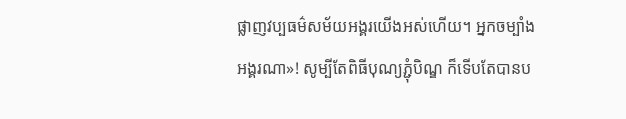ផ្លាញវប្បធម៌សម័យអង្គរយើងអស់ហើយ។ អ្នកចម្បាំងអង្គរណា»! សូម្បីតែពិធីបុណ្យភ្ជុំបិណ្ឌ ក៏ទើបតែបានប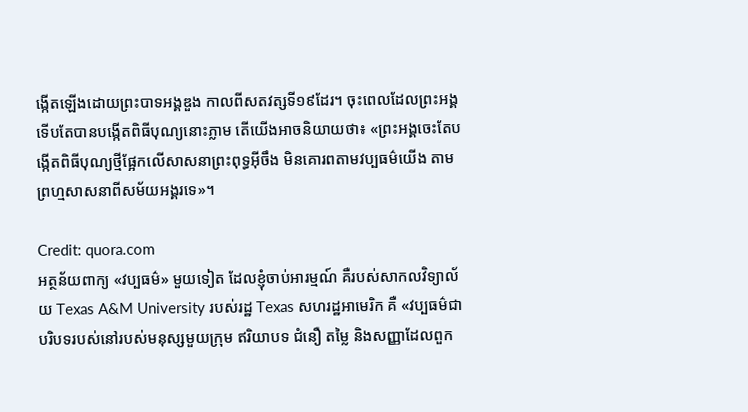ង្កើតឡើងដោយព្រះបាទអង្គឌួង កាលពីសតវត្សទី១៩ដែរ។ ចុះពេលដែលព្រះអង្គទើបតែបានបង្កើតពិធីបុណ្យនោះភ្លាម តើយើងអាចនិយាយថា៖ «ព្រះអង្គចេះតែបង្កើតពិធីបុណ្យថ្មីផ្អែកលើសាសនាព្រះពុទ្ធអ៊ីចឹង មិនគោរពតាមវប្បធម៌យើង តាមព្រហ្មសាសនាពីសម័យអង្គរទេ»។

Credit: quora.com
អត្ថន័យពាក្យ «វប្បធម៌» មួយទៀត ដែលខ្ញុំចាប់អារម្មណ៍ គឺរបស់សាកលវិទ្យាល័យ Texas A&M University របស់រដ្ឋ Texas សហរដ្ឋអាមេរិក គឺ «វប្បធម៌ជាបរិបទរបស់នៅរបស់មនុស្សមួយក្រុម ឥរិយាបទ ជំនឿ តម្លៃ និងសញ្ញាដែលពួក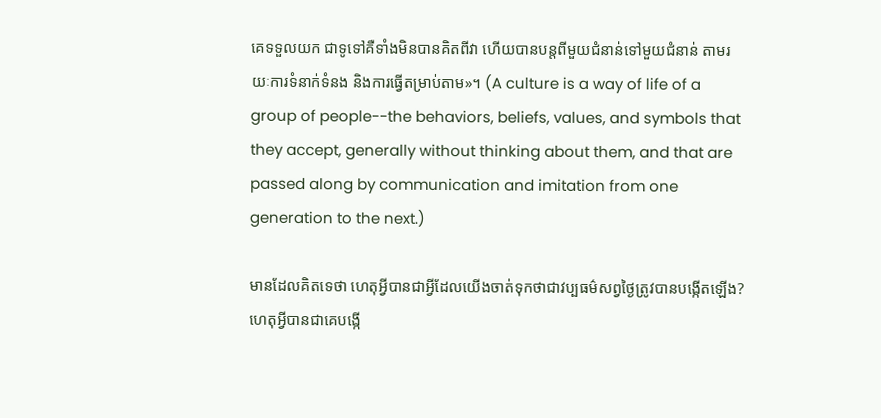គេទទួលយក ជាទូទៅគឺទាំងមិនបានគិតពីវា ហើយបានបន្តពីមួយជំនាន់ទៅមួយជំនាន់ តាមរយៈការទំនាក់ទំនង និងការធ្វើតម្រាប់តាម»។ (A culture is a way of life of a group of people--the behaviors, beliefs, values, and symbols that they accept, generally without thinking about them, and that are passed along by communication and imitation from one generation to the next.)

មានដែលគិតទេថា ហេតុអ្វីបានជាអ្វីដែលយើងចាត់ទុកថាជាវប្បធម៌សព្វថ្ងៃត្រូវបានបង្កើតឡើង? ហេតុអ្វីបានជាគេបង្កើ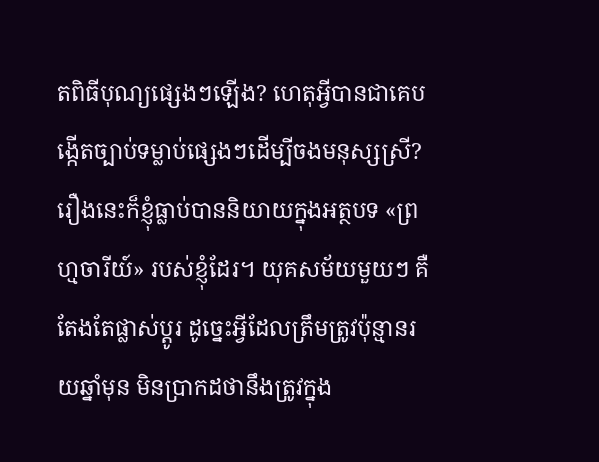តពិធីបុណ្យផ្សេងៗឡើង? ហេតុអ្វីបានជាគេបង្កើតច្បាប់ទម្លាប់ផ្សេងៗដើម្បីចងមនុស្សស្រី? រឿងនេះក៏ខ្ញុំធ្លាប់បាននិយាយក្នុងអត្ថបទ «ព្រហ្មចារីយ៍» របស់ខ្ញុំដែរ។ យុគសម័យមួយៗ គឺតែងតែផ្លាស់ប្តូរ ដូច្នេះអ្វីដែលត្រឹមត្រូវប៉ុន្មានរយឆ្នាំមុន មិនប្រាកដថានឹងត្រូវក្នុង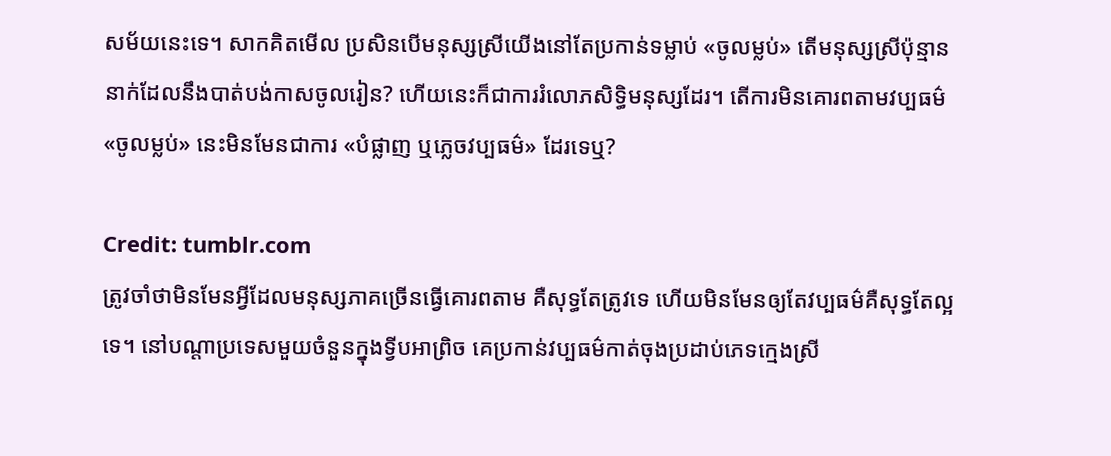សម័យនេះទេ។ សាកគិតមើល ប្រសិនបើមនុស្សស្រីយើងនៅតែប្រកាន់ទម្លាប់ «ចូលម្លប់» តើមនុស្សស្រីប៉ុន្មាននាក់ដែលនឹងបាត់បង់កាសចូលរៀន? ហើយនេះក៏ជាការរំលោភសិទ្ធិមនុស្សដែរ។ តើការមិនគោរពតាមវប្បធម៌ «ចូលម្លប់» នេះមិនមែនជាការ «បំផ្លាញ ឬភ្លេចវប្បធម៌» ដែរទេឬ?

Credit: tumblr.com
ត្រូវចាំថាមិនមែនអ្វីដែលមនុស្សភាគច្រើនធ្វើគោរពតាម គឺសុទ្ធតែត្រូវទេ ហើយមិនមែនឲ្យតែវប្បធម៌គឺសុទ្ធតែល្អទេ។ នៅបណ្តាប្រទេសមួយចំនួនក្នុងទ្វីបអាព្រិច គេប្រកាន់វប្បធម៌កាត់ចុងប្រដាប់ភេទក្មេងស្រី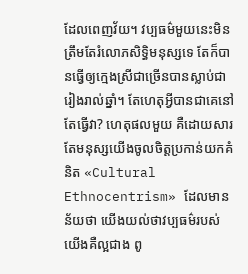ដែលពេញវ័យ។ វប្បធម៌មួយនេះមិនត្រឹមតែរំលោភសិទ្ធិមនុស្សទេ តែក៏បានធ្វើឲ្យក្មេងស្រីជាច្រើនបានស្លាប់ជារៀងរាល់ឆ្នាំ។ តែហេតុអ្វីបានជាគេនៅតែធ្វើវា? ហេតុផលមួយ គឺដោយសារតែមនុស្សយើងចូលចិត្តប្រកាន់យកគំនិត «Cultural Ethnocentrism» ដែលមានន័យថា យើងយល់ថាវប្បធម៌របស់យើងគឺល្អជាង ពូ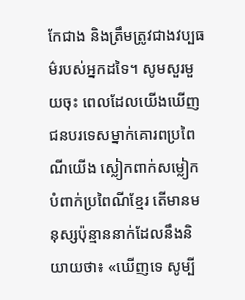កែជាង និងត្រឹមត្រូវជាងវប្បធម៌របស់អ្នកដទៃ។ សូមសួរមួយចុះ ពេលដែលយើងឃើញជនបរទេសម្នាក់គោរពប្រពៃណីយើង ស្លៀកពាក់សម្លៀកបំពាក់ប្រពៃណីខ្មែរ តើមានមនុស្សប៉ុន្មាននាក់ដែលនឹងនិយាយថា៖ «ឃើញទេ សូម្បី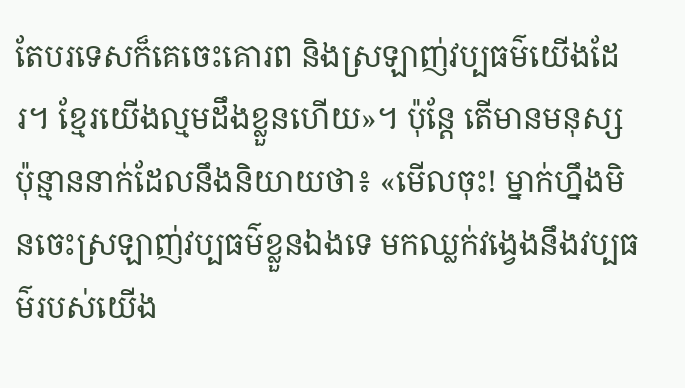តែបរទេសក៏គេចេះគោរព និងស្រឡាញ់វប្បធម៌យើងដែរ។ ខ្មែរយើងល្មមដឹងខ្លួនហើយ»។ ប៉ុន្តែ តើមានមនុស្សប៉ុន្មាននាក់ដែលនឹងនិយាយថា៖ «មើលចុះ! ម្នាក់ហ្នឹងមិនចេះស្រឡាញ់វប្បធម៌ខ្លួនឯងទេ មកឈ្លក់វង្វេងនឹងវប្បធម៌របស់យើង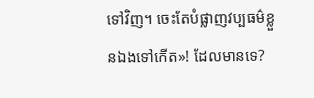ទៅវិញ។ ចេះតែបំផ្លាញវប្បធម៌ខ្លួនឯងទៅកើត»! ដែលមានទេ?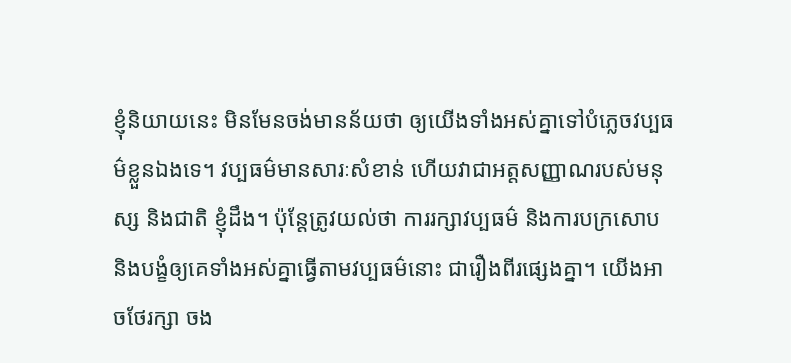ខ្ញុំនិយាយនេះ មិនមែនចង់មានន័យថា ឲ្យយើងទាំងអស់គ្នាទៅបំភ្លេចវប្បធម៌ខ្លួនឯងទេ។ វប្បធម៌មានសារៈសំខាន់ ហើយវាជាអត្តសញ្ញាណរបស់មនុស្ស និងជាតិ ខ្ញុំដឹង។ ប៉ុន្តែត្រូវយល់ថា ការរក្សាវប្បធម៌ និងការបក្រសោប និងបង្ខំឲ្យគេទាំងអស់គ្នាធ្វើតាមវប្បធម៌នោះ ជារឿងពីរផ្សេងគ្នា។ យើងអាចថែរក្សា ចង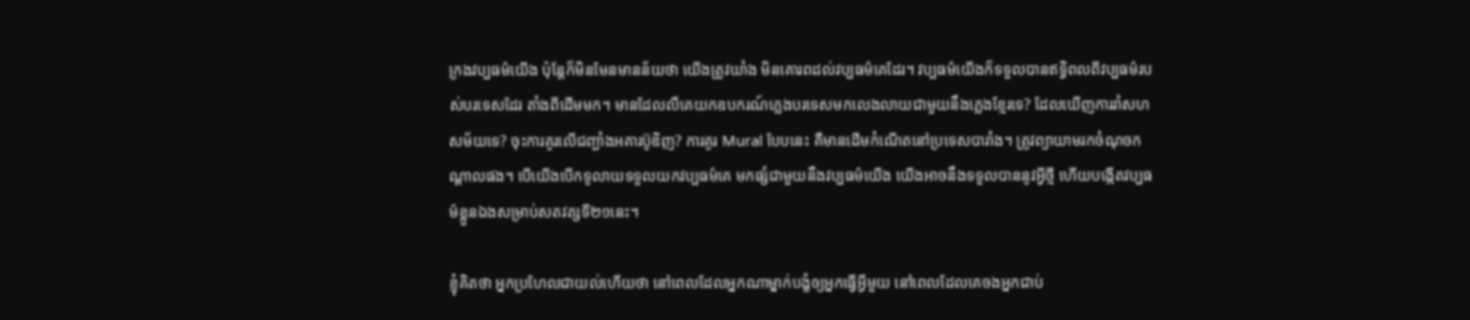ក្រងវប្បធម៌យើង ប៉ុន្តែក៏មិនមែនមានន័យថា យើងត្រូវឃាំង មិនគោរពដល់វប្បធម៌គេដែរ។ វប្បធម៌យើងក៏ទទួលបានឥទ្ធិពលពីវប្បធម៌របស់បរទេសដែរ តាំងពីដើមមក។ មានដែលលឺគេយកឧបករណ៍ភ្លេងបរទេសមកលេងលាយជាមួយនឹងភ្លេងខ្មែរទេ? ដែលឃើញការរាំសហសម័យទេ? ចុះការគូរលើជញ្ជាំងអគារប៊ូឌិញ? ការគូរ Mural បែបនេះ គឺមានដើមកំណើតនៅប្រទេសបារាំង។ ត្រូវព្យាយាមរកចំណុចកណ្តាលផង។ បើយើងបើកទូលាយទទួលយកវប្បធម៌គេ មកផ្សំជាមួយនឹងវប្បធម៌យើង យើងអាចនឹងទទួលបាននូវអ្វីថ្មី ហើយបង្កើតវប្បធម៌ខ្លួនឯងសម្រាប់សតវត្សទី២១នេះ។

ខ្ញុំគិតថា អ្នកប្រហែលជាយល់ហើយថា នៅពេលដែលអ្នកណាម្នាក់បង្ខំឲ្យអ្នកធ្វើអ្វីមួយ នៅពេលដែលគេចងអ្នកជាប់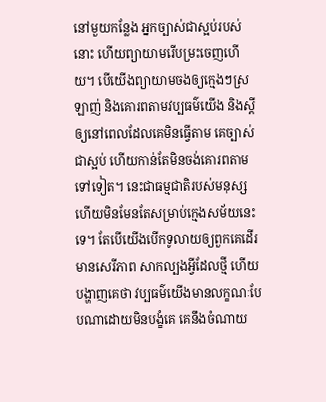នៅមួយកន្លែង អ្នកច្បាស់ជាស្អប់របស់នោះ ហើយព្យាយាមរើបម្រះចេញហើយ។ បើយើងព្យាយាមចងឲ្យក្មេងៗស្រឡាញ់ និងគោរពតាមវប្បធម៌យើង និងស្តីឲ្យនៅពេលដែលគេមិនធ្វើតាម គេច្បាស់ជាស្អប់ ហើយកាន់តែមិនចង់គោរពតាមទៅទៀត។ នេះជាធម្មជាតិរបស់មនុស្ស ហើយមិនមែនតែសម្រាប់ក្មេងសម័យនេះទេ។ តែបើយើងបើកទូលាយឲ្យពួកគេដើរ មានសេរីភាព សាកល្បងអ្វីដែលថ្មី ហើយបង្ហាញគេថា វប្បធម៌យើងមានលក្ខណៈបែបណាដោយមិនបង្ខំគេ គេនឹងចំណាយ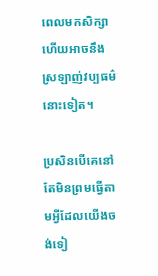ពេលមកសិក្សា ហើយអាចនឹងស្រឡាញ់វប្បធម៌នោះទៀត។

ប្រសិនបើគេនៅតែមិនព្រមធ្វើតាមអ្វីដែលយើងចង់ទៀ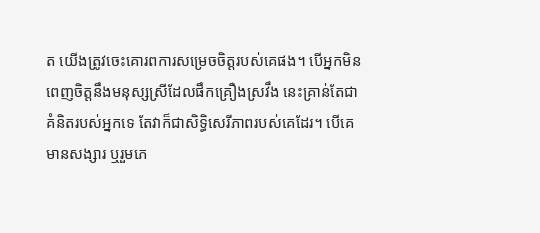ត យើងត្រូវចេះគោរពការសម្រេចចិត្តរបស់គេផង។ បើអ្នកមិនពេញចិត្តនឹងមនុស្សស្រីដែលផឹកគ្រឿងស្រវឹង នេះគ្រាន់តែជាគំនិតរបស់អ្នកទេ តែវាក៏ជាសិទ្ធិសេរីភាពរបស់គេដែរ។ បើគេមានសង្សារ ឬរួមភេ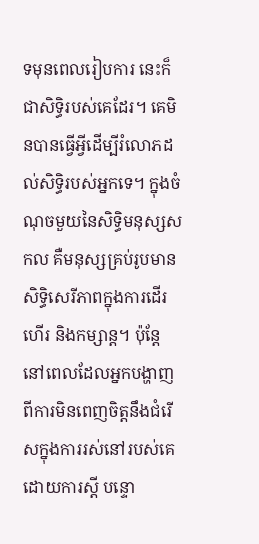ទមុនពេលរៀបការ នេះក៏ជាសិទ្ធិរបស់គេដែរ។ គេមិនបានធ្វើអ្វីដើម្បីរំលោភដល់សិទ្ធិរបស់អ្នកទេ។ ក្នុងចំណុចមួយនៃសិទ្ធិមនុស្សសកល គឺមនុស្សគ្រប់រូបមានសិទ្ធិសេរីភាពក្នុងការដើរហើរ និងកម្សាន្ត។ ប៉ុន្តែនៅពេលដែលអ្នកបង្ហាញពីការមិនពេញចិត្តនឹងជំរើសក្នុងការរស់នៅរបស់គេ ដោយការស្តី បន្ទោ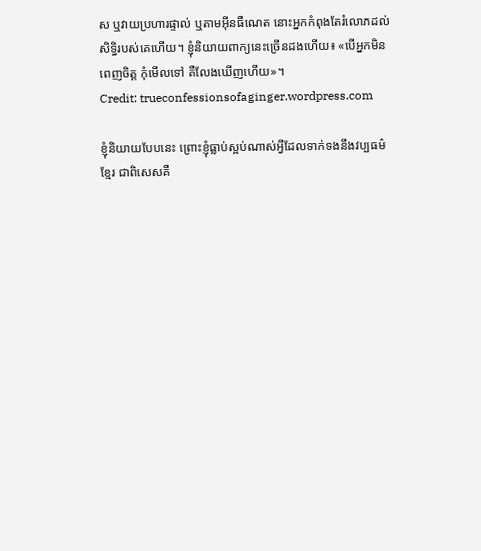ស ឬវាយប្រហារផ្ទាល់ ឬតាមអ៊ីនធឺណេត នោះអ្នកកំពុងតែរំលោភដល់សិទ្ធិរបស់គេហើយ។ ខ្ញុំនិយាយពាក្យនេះច្រើនដងហើយ៖ «បើអ្នកមិនពេញចិត្ត កុំមើលទៅ គឺលែងឃើញហើយ»។
Credit: trueconfessionsofaginger.wordpress.com

ខ្ញុំនិយាយបែបនេះ ព្រោះខ្ញុំធ្លាប់ស្អប់ណាស់អ្វីដែលទាក់ទងនឹងវប្បធម៌ខ្មែរ ជាពិសេសគឺ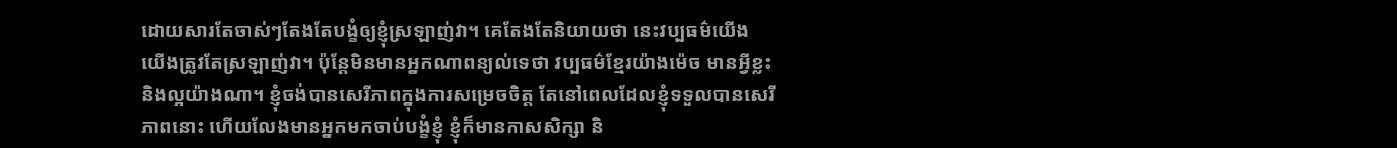ដោយសារតែចាស់ៗតែងតែបង្ខំឲ្យខ្ញុំស្រឡាញ់វា។ គេតែងតែនិយាយថា នេះវប្បធម៌យើង យើងត្រូវតែស្រឡាញ់វា។ ប៉ុន្តែមិនមានអ្នកណាពន្យល់ទេថា វប្បធម៌ខ្មែរយ៉ាងម៉េច មានអ្វីខ្លះ និងល្អយ៉ាងណា។ ខ្ញុំចង់បានសេរីភាពក្នុងការសម្រេចចិត្ត តែនៅពេលដែលខ្ញុំទទួលបានសេរីភាពនោះ ហើយលែងមានអ្នកមកចាប់បង្ខំខ្ញុំ ខ្ញុំក៏មានកាសសិក្សា និ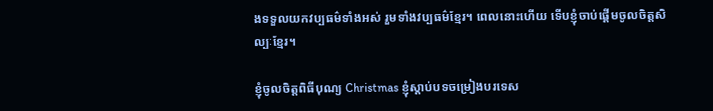ងទទួលយកវប្បធម៌ទាំងអស់ រួមទាំងវប្បធម៌ខ្មែរ។ ពេលនោះហើយ ទើបខ្ញុំចាប់ផ្តើមចូលចិត្តសិល្បៈខ្មែរ។

ខ្ញុំចូលចិត្តពិធីបុណ្យ Christmas ខ្ញុំស្តាប់បទចម្រៀងបរទេស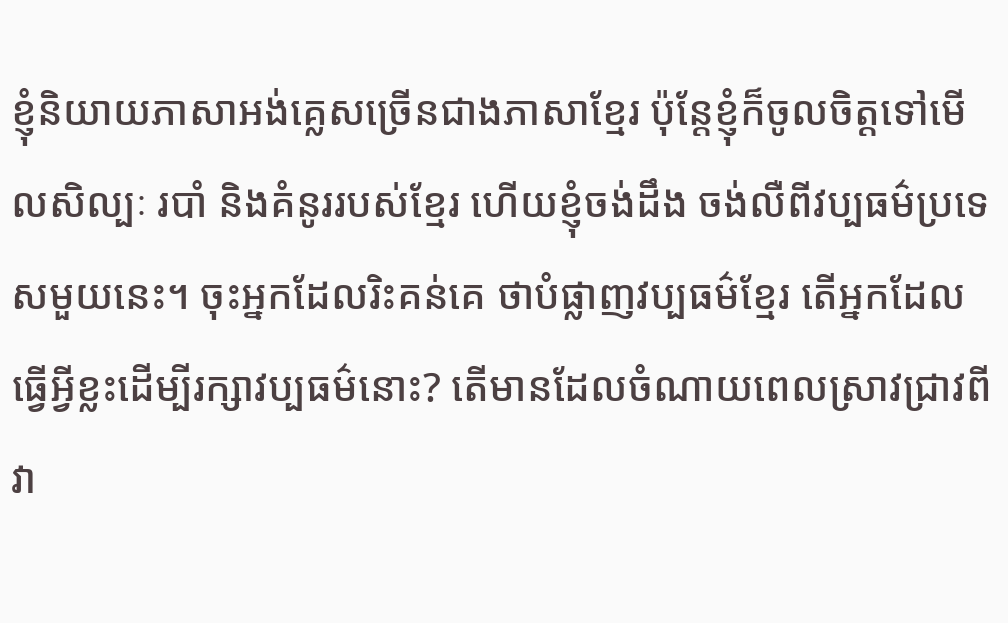ខ្ញុំនិយាយភាសាអង់គ្លេសច្រើនជាងភាសាខ្មែរ ប៉ុន្តែខ្ញុំក៏ចូលចិត្តទៅមើលសិល្បៈ របាំ និងគំនូររបស់ខ្មែរ ហើយខ្ញុំចង់ដឹង ចង់លឺពីវប្បធម៌ប្រទេសមួយនេះ។ ចុះអ្នកដែលរិះគន់គេ ថាបំផ្លាញវប្បធម៌ខ្មែរ តើអ្នកដែលធ្វើអ្វីខ្លះដើម្បីរក្សាវប្បធម៌នោះ? តើមានដែលចំណាយពេលស្រាវជ្រាវពីវា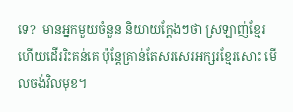ទេ?  មានអ្នកមួយចំនួន និយាយក្តែងៗថា ស្រឡាញ់ខ្មែរ ហើយដើររិះគន់គេ ប៉ុន្តែគ្រាន់តែសរសេរអក្សរខ្មែរសោះ មើលចង់វិលមុខ។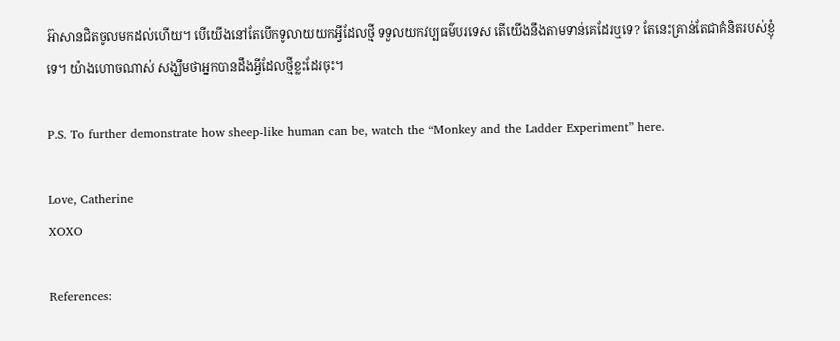អ៊ាសានជិតចូលមកដល់ហើយ។ បើយើងនៅតែបើកទូលាយយកអ្វីដែលថ្មី ទទួលយកវប្បធម៌បរទេស តើយើងនឹងតាមទាន់គេដែរឬទេ? តែនេះគ្រាន់តែជាគំនិតរបស់ខ្ញុំទេ។ យ៉ាងហោចណាស់ សង្ឃឹមថាអ្នកបានដឹងអ្វីដែលថ្មីខ្លះដែរចុះ។

P.S. To further demonstrate how sheep-like human can be, watch the “Monkey and the Ladder Experiment” here.

Love, Catherine
XOXO

References: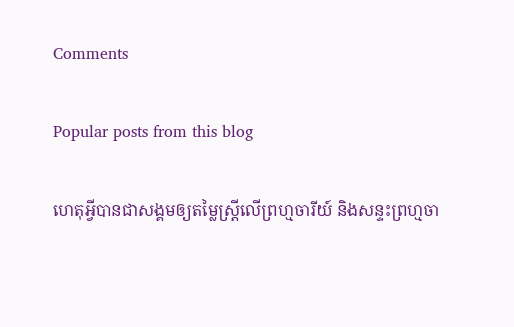Comments

Popular posts from this blog

ហេតុអ្វីបានជាសង្គមឲ្យតម្លៃស្រ្តីលើព្រហ្មចារីយ៍ និងសន្ទះព្រហ្មចា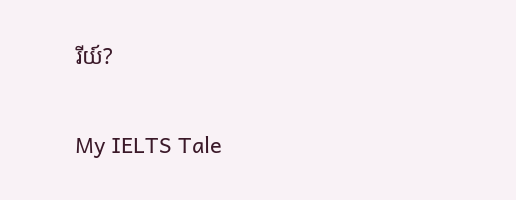រីយ៍?

My IELTS Tale